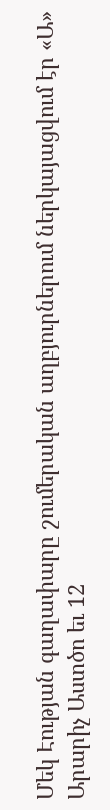Մեկ Էության գաղափարը շումերական աղբյուրներում ներկայացվում էր «Ա» Արարիչ Աստծո եւ 12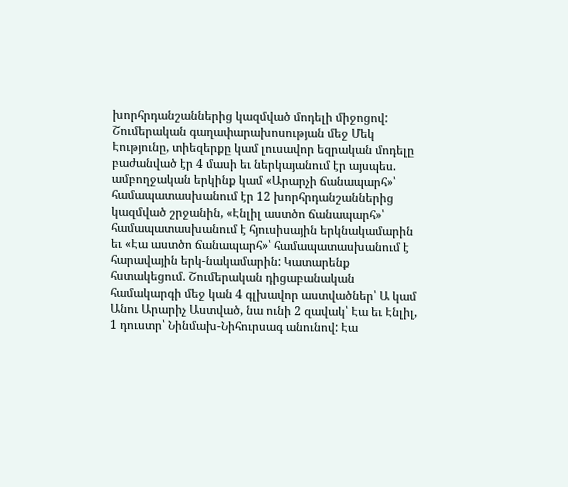խորհրդանշաններից կազմված մոդելի միջոցով: Շումերական գաղափարախոսության մեջ Մեկ Էությունը, տիեզերքը կամ լուսավոր եզրական մոդելը բաժանված էր 4 մասի եւ ներկայանում էր այսպես. ամբողջական երկինք կամ «Արարչի ճանապարհ»՝ համապատասխանում էր 12 խորհրդանշաններից կազմված շրջանին, «Էնլիլ աստծո ճանապարհ»՝ համապատասխանում է հյուսիսային երկնակամարին եւ «Էա աստծո ճանապարհ»՝ համապատասխանում է հարավային երկ-նակամարին: Կատարենք հստակեցում. Շումերական դիցաբանական համակարգի մեջ կան 4 գլխավոր աստվածներ՝ Ա կամ Անու Արարիչ Աստված, նա ունի 2 զավակ՝ Էա եւ Էնլիլ, 1 դուստր՝ Նինմախ-Նիհուրսագ անունով: Էա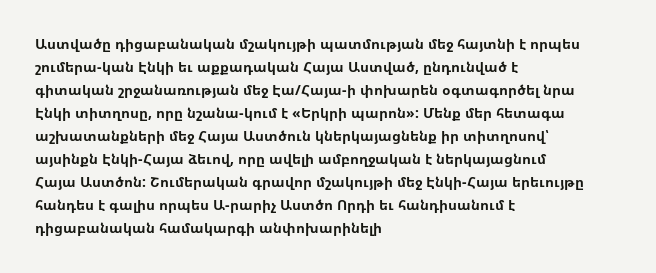Աստվածը դիցաբանական մշակույթի պատմության մեջ հայտնի է որպես շումերա-կան Էնկի եւ աքքադական Հայա Աստված, ընդունված է գիտական շրջանառության մեջ Էա/Հայա-ի փոխարեն օգտագործել նրա Էնկի տիտղոսը, որը նշանա-կում է «Երկրի պարոն»: Մենք մեր հետագա աշխատանքների մեջ Հայա Աստծուն կներկայացնենք իր տիտղոսով՝ այսինքն Էնկի-Հայա ձեւով, որը ավելի ամբողջական է ներկայացնում Հայա Աստծոն: Շումերական գրավոր մշակույթի մեջ Էնկի-Հայա երեւույթը հանդես է գալիս որպես Ա-րարիչ Աստծո Որդի եւ հանդիսանում է դիցաբանական համակարգի անփոխարինելի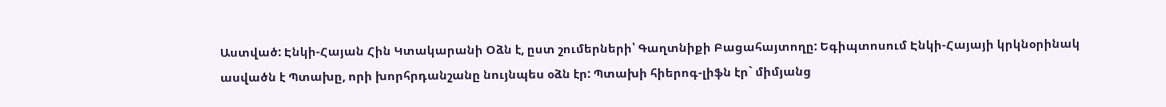Աստված: Էնկի-Հայան Հին Կտակարանի Օձն է, ըստ շումերների՝ Գաղտնիքի Բացահայտողը: Եգիպտոսում Էնկի-Հայայի կրկնօրինակ ասվածն է Պտախը, որի խորհրդանշանը նույնպես օձն էր: Պտախի հիերոգ-լիֆն էր` միմյանց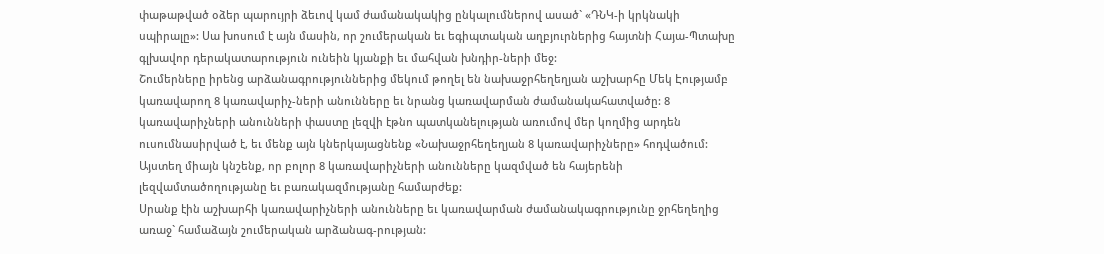փաթաթված օձեր պարույրի ձեւով կամ ժամանակակից ընկալումներով ասած` «ԴՆԿ-ի կրկնակի սպիրալը»: Սա խոսում է այն մասին, որ շումերական եւ եգիպտական աղբյուրներից հայտնի Հայա-Պտախը գլխավոր դերակատարություն ունեին կյանքի եւ մահվան խնդիր-ների մեջ:
Շումերները իրենց արձանագրություններից մեկում թողել են նախաջրհեղեղյան աշխարհը Մեկ Էությամբ կառավարող 8 կառավարիչ-ների անունները եւ նրանց կառավարման ժամանակահատվածը: 8 կառավարիչների անունների փաստը լեզվի էթնո պատկանելության առումով մեր կողմից արդեն ուսումնասիրված է, եւ մենք այն կներկայացնենք «Նախաջրհեղեղյան 8 կառավարիչները» հոդվածում: Այստեղ միայն կնշենք, որ բոլոր 8 կառավարիչների անունները կազմված են հայերենի լեզվամտածողությանը եւ բառակազմությանը համարժեք:
Սրանք էին աշխարհի կառավարիչների անունները եւ կառավարման ժամանակագրությունը ջրհեղեղից առաջ` համաձայն շումերական արձանագ-րության: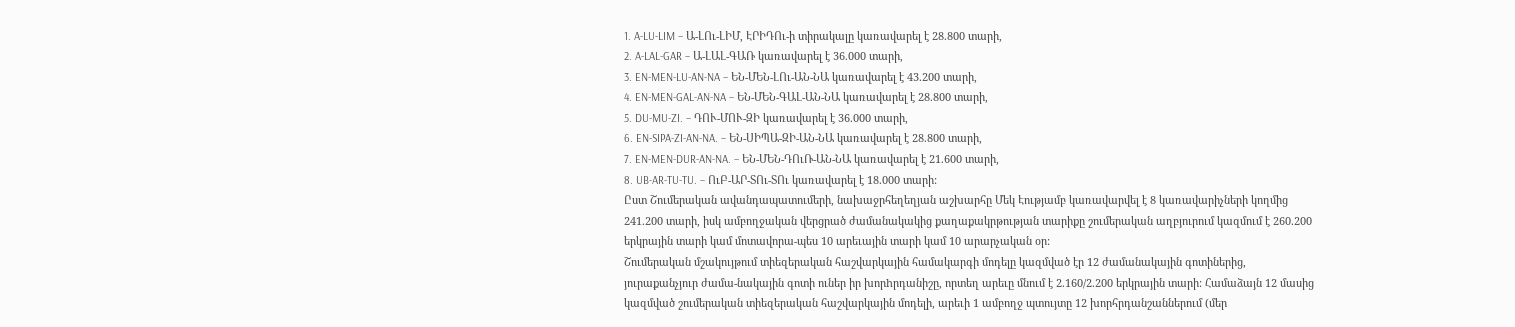1. A-LU-LIM – Ա-ԼՈւ-ԼԻՄ, ԷՐԻԴՈւ-ի տիրակալը կառավարել է 28.800 տարի,
2. A-LAL-GAR – Ա-ԼԱԼ-ԳԱՌ կառավարել է 36.000 տարի,
3. EN-MEN-LU-AN-NA – ԵՆ-ՄԵՆ-ԼՈւ-ԱՆ-ՆԱ կառավարել է 43.200 տարի,
4. EN-MEN-GAL-AN-NA – ԵՆ-ՄԵՆ-ԳԱԼ-ԱՆ-ՆԱ կառավարել է 28.800 տարի,
5. DU-MU-ZI. – ԴՈՒ-ՄՈՒ-ԶԻ կառավարել է 36.000 տարի,
6. EN-SIPA-ZI-AN-NA. – ԵՆ-ՍԻՊԱ-ԶԻ-ԱՆ-ՆԱ կառավարել է 28.800 տարի,
7. EN-MEN-DUR-AN-NA. – ԵՆ-ՄԵՆ-ԴՈւՌ-ԱՆ-ՆԱ կառավարել է 21.600 տարի,
8. UB-AR-TU-TU. – ՈւԲ-ԱՐ-ՏՈւ-ՏՈւ կառավարել է 18.000 տարի:
Ըստ Շումերական ավանդապատումերի, նախաջրհեղեղյան աշխարհը Մեկ Էությամբ կառավարվել է 8 կառավարիչների կողմից 241.200 տարի, իսկ ամբողջական վերցրած ժամանակակից քաղաքակրթության տարիքը շումերական աղբյուրում կազմում է 260.200 երկրային տարի կամ մոտավորա-պես 10 արեւային տարի կամ 10 արարչական օր:
Շումերական մշակույթում տիեզերական հաշվարկային համակարգի մոդելը կազմված էր 12 ժամանակային գոտիներից, յուրաքանչյուր ժամա-նակային գոտի ուներ իր խորhրդանիշը, որտեղ արեւը մնում է 2.160/2.200 երկրային տարի: Համաձայն 12 մասից կազմված շումերական տիեզերական հաշվարկային մոդելի, արեւի 1 ամբողջ պտույտը 12 խորհրդանշաններում (մեր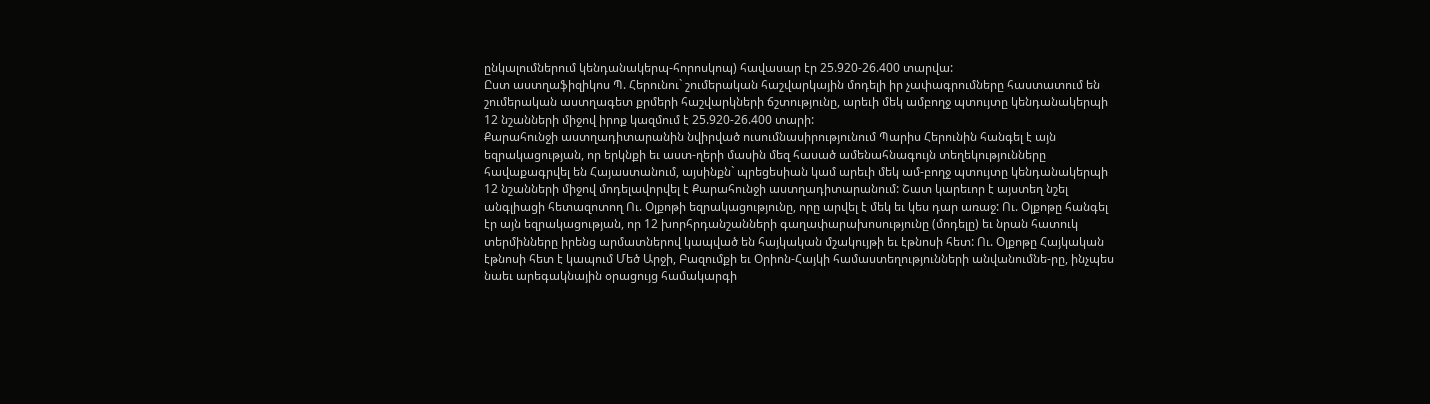ընկալումներում կենդանակերպ-հորոսկոպ) հավասար էր 25.920-26.400 տարվա:
Ըստ աստղաֆիզիկոս Պ. Հերունու` շումերական հաշվարկային մոդելի իր չափագրումները հաստատում են շումերական աստղագետ քրմերի հաշվարկների ճշտությունը, արեւի մեկ ամբողջ պտույտը կենդանակերպի 12 նշանների միջով իրոք կազմում է 25.920-26.400 տարի:
Քարահունջի աստղադիտարանին նվիրված ուսումնասիրությունում Պարիս Հերունին հանգել է այն եզրակացության, որ երկնքի եւ աստ-ղերի մասին մեզ հասած ամենահնագույն տեղեկությունները հավաքագրվել են Հայաստանում, այսինքն` պրեցեսիան կամ արեւի մեկ ամ-բողջ պտույտը կենդանակերպի 12 նշանների միջով մոդելավորվել է Քարահունջի աստղադիտարանում: Շատ կարեւոր է այստեղ նշել անգլիացի հետազոտող Ու. Օլքոթի եզրակացությունը, որը արվել է մեկ եւ կես դար առաջ: Ու. Օլքոթը հանգել էր այն եզրակացության, որ 12 խորհրդանշանների գաղափարախոսությունը (մոդելը) եւ նրան հատուկ տերմինները իրենց արմատներով կապված են հայկական մշակույթի եւ էթնոսի հետ: Ու. Օլքոթը Հայկական էթնոսի հետ է կապում Մեծ Արջի, Բազումքի եւ Օրիոն-Հայկի համաստեղությունների անվանումնե-րը, ինչպես նաեւ արեգակնային օրացույց համակարգի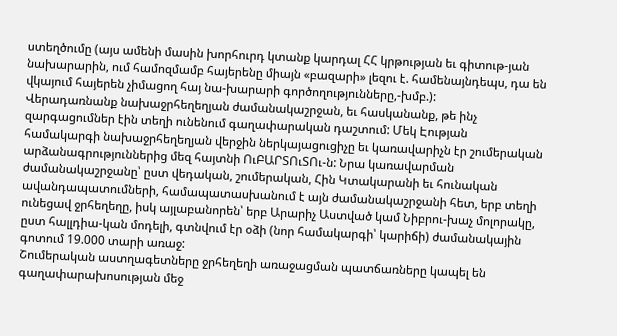ստեղծումը (այս ամենի մասին խորհուրդ կտանք կարդալ ՀՀ կրթության եւ գիտութ-յան նախարարին, ում համոզմամբ հայերենը միայն «բազարի» լեզու է. համենայնդեպս, դա են վկայում հայերեն չիմացող հայ նա-խարարի գործողությունները,-խմբ.):
Վերադառնանք նախաջրհեղեղյան ժամանակաշրջան, եւ հասկանանք, թե ինչ զարգացումներ էին տեղի ունենում գաղափարական դաշտում: Մեկ Էության համակարգի նախաջրհեղեղյան վերջին ներկայացուցիչը եւ կառավարիչն էր շումերական արձանագրություններից մեզ հայտնի ՈւԲԱՐՏՈւՏՈւ-ն: Նրա կառավարման ժամանակաշրջանը՝ ըստ վեդական, շումերական, Հին Կտակարանի եւ հունական ավանդապատումների, համապատասխանում է այն ժամանակաշրջանի հետ, երբ տեղի ունեցավ ջրհեղեղը, իսկ այլաբանորեն՝ երբ Արարիչ Աստված կամ Նիբրու-խաչ մոլորակը, ըստ հալլդիա-կան մոդելի, գտնվում էր օձի (նոր համակարգի՝ կարիճի) ժամանակային գոտում 19.000 տարի առաջ:
Շումերական աստղագետները ջրհեղեղի առաջացման պատճառները կապել են գաղափարախոսության մեջ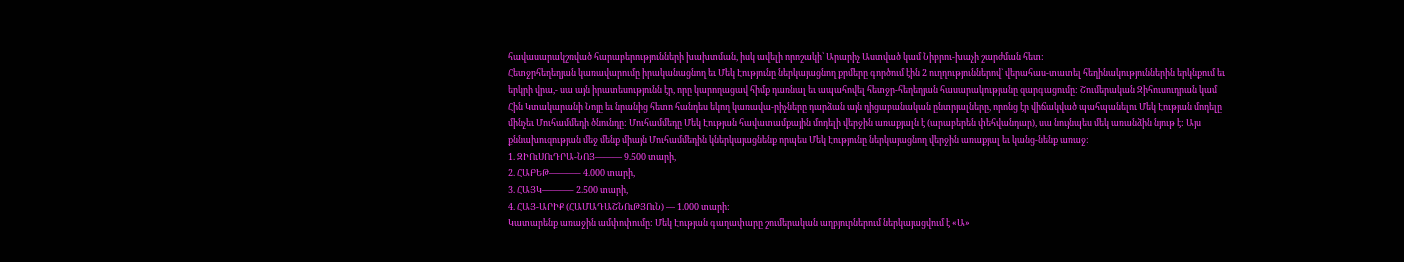հավասարակշռված հարաբերությունների խախտման, իսկ ավելի որոշակի՝ Արարիչ Աստված կամ Նիբրու-խաչի շարժման հետ:
Հետջրհեղեղյան կառավարումը իրականացնող եւ Մեկ Էությունը ներկայացնող քրմերը գործում էին 2 ուղղություններով` վերահաս-տատել հեղինակություններին երկնքում եւ երկրի վրա,- սա այն իրատեսությունն էր, որը կարողացավ հիմք դառնալ եւ ապահովել հետջր-հեղեղյան հասարակությանը զարգացումը: Շումերական Զիհուսուդրան կամ Հին Կտակարանի Նոյը եւ նրանից հետո հանդես եկող կառավա-րիչները դարձան այն դիցաբանական ընտրյալները, որոնց էր վիճակված պահպանելու Մեկ Էության մոդելը մինչեւ Մուհամմեդի ծնունդը: Մուհամմեդը Մեկ Էության հավատամքային մոդելի վերջին առաքյալն է (արաբերեն փեհվանդար), սա նույնպես մեկ առանձին նյութ է: Այս քննախուզության մեջ մենք միայն Մուհամմեդին կներկայացնենք որպես Մեկ Էությունը ներկայացնող վերջին առաքյալ եւ կանց-նենք առաջ:
1. ԶԻՈւՍՈւԴՐԱ-ՆՈՅ——— 9.500 տարի,
2. ՀԱԲԵԹ———– 4.000 տարի,
3. ՀԱՅԿ———– 2.500 տարի,
4. ՀԱՅ-ԱՐԻՔ (ՀԱՄԱԴԱՇՆՈւԹՅՈւՆ) — 1.000 տարի:
Կատարենք առաջին ամփոփումը: Մեկ Էության գաղափարը շումերական աղբյուրներում ներկայացվում է «Ա»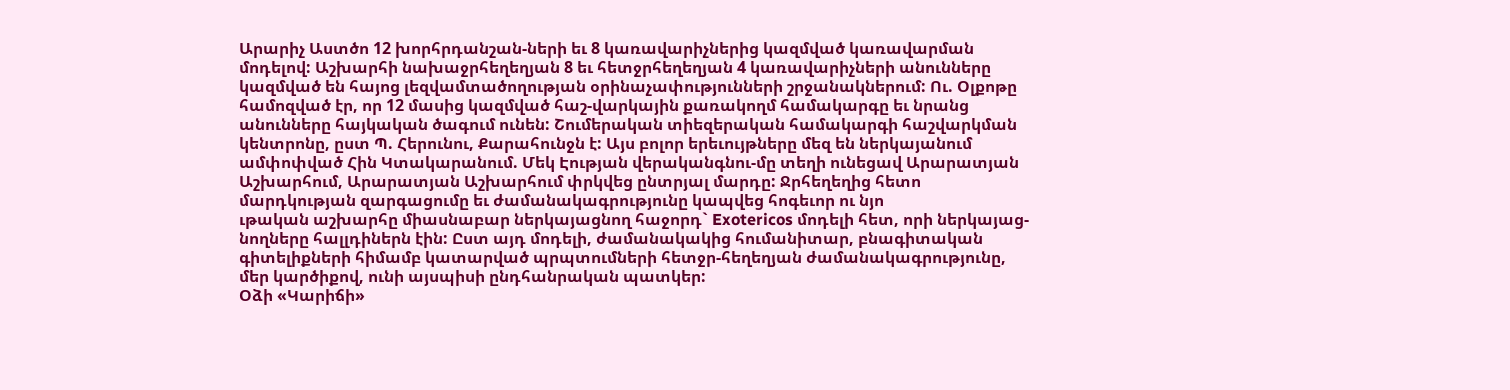Արարիչ Աստծո 12 խորհրդանշան-ների եւ 8 կառավարիչներից կազմված կառավարման մոդելով: Աշխարհի նախաջրհեղեղյան 8 եւ հետջրհեղեղյան 4 կառավարիչների անունները կազմված են հայոց լեզվամտածողության օրինաչափությունների շրջանակներում: Ու. Օլքոթը համոզված էր, որ 12 մասից կազմված հաշ-վարկային քառակողմ համակարգը եւ նրանց անունները հայկական ծագում ունեն: Շումերական տիեզերական համակարգի հաշվարկման կենտրոնը, ըստ Պ. Հերունու, Քարահունջն է: Այս բոլոր երեւույթները մեզ են ներկայանում ամփոփված Հին Կտակարանում. Մեկ Էության վերականգնու-մը տեղի ունեցավ Արարատյան Աշխարհում, Արարատյան Աշխարհում փրկվեց ընտրյալ մարդը: Ջրհեղեղից հետո մարդկության զարգացումը եւ ժամանակագրությունը կապվեց հոգեւոր ու նյո
ւթական աշխարհը միասնաբար ներկայացնող հաջորդ` Exotericos մոդելի հետ, որի ներկայաց-նողները հալլդիներն էին: Ըստ այդ մոդելի, ժամանակակից հումանիտար, բնագիտական գիտելիքների հիմամբ կատարված պրպտումների հետջր-հեղեղյան ժամանակագրությունը, մեր կարծիքով, ունի այսպիսի ընդհանրական պատկեր:
Օձի «Կարիճի»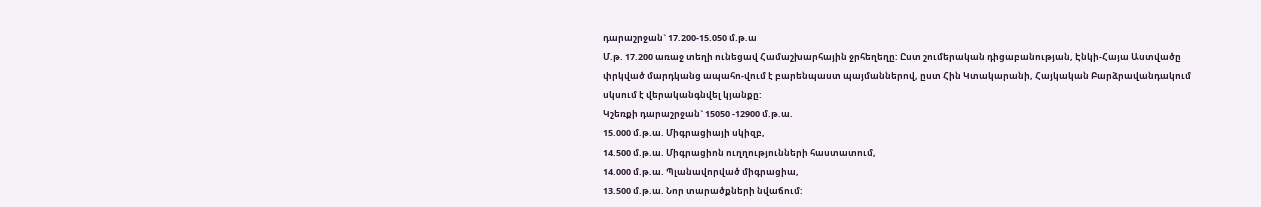դարաշրջան` 17.200-15.050 մ.թ.ա
Մ.թ. 17.200 առաջ տեղի ունեցավ Համաշխարհային ջրհեղեղը: Ըստ շումերական դիցաբանության, Էնկի-Հայա Աստվածը փրկված մարդկանց ապահո-վում է բարենպաստ պայմաններով, ըստ Հին Կտակարանի, Հայկական Բարձրավանդակում սկսում է վերականգնվել կյանքը:
Կշեռքի դարաշրջան` 15050 -12900 մ.թ.ա.
15.000 մ.թ.ա. Միգրացիայի սկիզբ,
14.500 մ.թ.ա. Միգրացիոն ուղղությունների հաստատում,
14.000 մ.թ.ա. Պլանավորված միգրացիա,
13.500 մ.թ.ա. Նոր տարածքների նվաճում: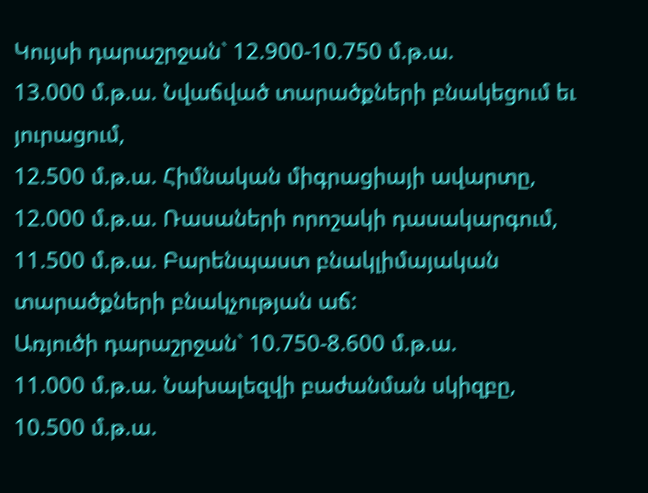Կույսի դարաշրջան` 12.900-10.750 մ.թ.ա.
13.000 մ.թ.ա. Նվաճված տարածքների բնակեցում եւ յուրացում,
12.500 մ.թ.ա. Հիմնական միգրացիայի ավարտը,
12.000 մ.թ.ա. Ռասաների որոշակի դասակարգում,
11.500 մ.թ.ա. Բարենպաստ բնակլիմայական տարածքների բնակչության աճ:
Առյուծի դարաշրջան` 10.750-8.600 մ.թ.ա.
11.000 մ.թ.ա. Նախալեզվի բաժանման սկիզբը,
10.500 մ.թ.ա.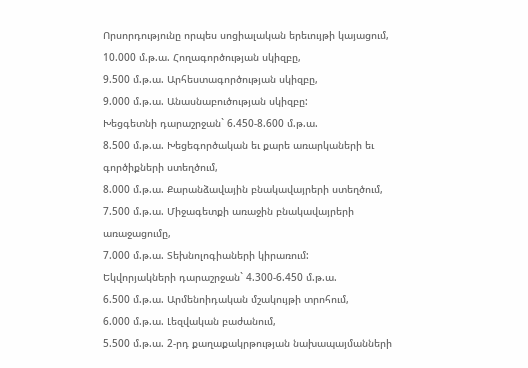Որսորդությունը որպես սոցիալական երեւույթի կայացում,
10.000 մ.թ.ա. Հողագործության սկիզբը,
9.500 մ.թ.ա. Արհեստագործության սկիզբը,
9.000 մ.թ.ա. Անասնաբուծության սկիզբը:
Խեցգետնի դարաշրջան` 6.450-8.600 մ.թ.ա.
8.500 մ.թ.ա. Խեցեգործական եւ քարե առարկաների եւ գործիքների ստեղծում,
8.000 մ.թ.ա. Քարանձավային բնակավայրերի ստեղծում,
7.500 մ.թ.ա. Միջագետքի առաջին բնակավայրերի առաջացումը,
7.000 մ.թ.ա. Տեխնոլոգիաների կիրառում:
Եկվորյակների դարաշրջան` 4.300-6.450 մ.թ.ա.
6.500 մ.թ.ա. Արմենոիդական մշակույթի տրոհում,
6.000 մ.թ.ա. Լեզվական բաժանում,
5.500 մ.թ.ա. 2-րդ քաղաքակրթության նախապայմանների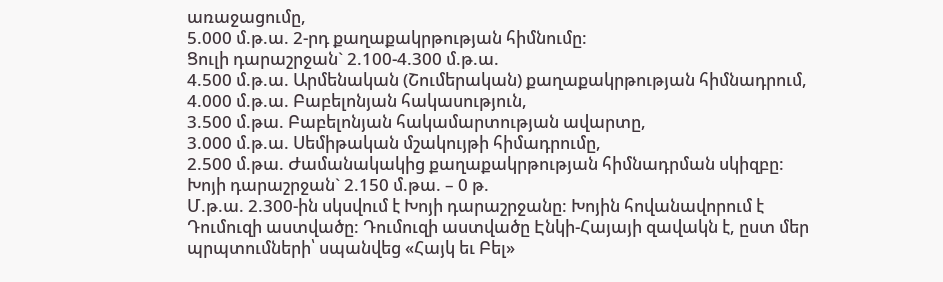առաջացումը,
5.000 մ.թ.ա. 2-րդ քաղաքակրթության հիմնումը:
Ցուլի դարաշրջան` 2.100-4.300 մ.թ.ա.
4.500 մ.թ.ա. Արմենական (Շումերական) քաղաքակրթության հիմնադրում,
4.000 մ.թ.ա. Բաբելոնյան հակասություն,
3.500 մ.թա. Բաբելոնյան հակամարտության ավարտը,
3.000 մ.թ.ա. Սեմիթական մշակույթի հիմադրումը,
2.500 մ.թա. Ժամանակակից քաղաքակրթության հիմնադրման սկիզբը:
Խոյի դարաշրջան` 2.150 մ.թա. – 0 թ.
Մ.թ.ա. 2.300-ին սկսվում է Խոյի դարաշրջանը: Խոյին հովանավորում է Դումուզի աստվածը: Դումուզի աստվածը Էնկի-Հայայի զավակն է, ըստ մեր պրպտումների՝ սպանվեց «Հայկ եւ Բել»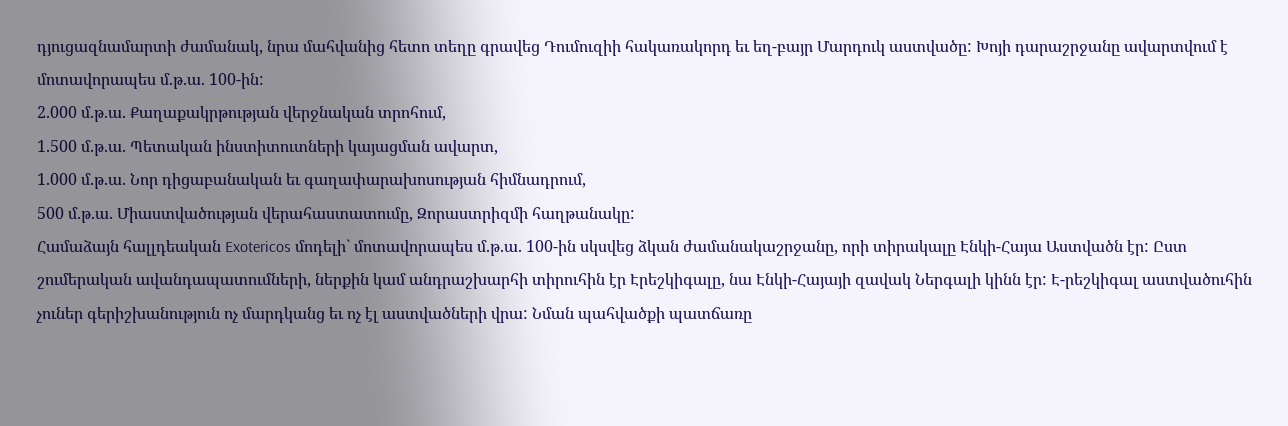դյուցազնամարտի ժամանակ, նրա մահվանից հետո տեղը գրավեց Դումուզիի հակառակորդ եւ եղ-բայր Մարդուկ աստվածը: Խոյի դարաշրջանը ավարտվում է մոտավորապես մ.թ.ա. 100-ին:
2.000 մ.թ.ա. Քաղաքակրթության վերջնական տրոհում,
1.500 մ.թ.ա. Պետական ինստիտուտների կայացման ավարտ,
1.000 մ.թ.ա. Նոր դիցաբանական եւ գաղափարախոսության հիմնադրում,
500 մ.թ.ա. Միաստվածության վերահաստատումը, Զորաստրիզմի հաղթանակը:
Համաձայն հալլդեական Exotericos մոդելի` մոտավորապես մ.թ.ա. 100-ին սկսվեց ձկան ժամանակաշրջանը, որի տիրակալը Էնկի-Հայա Աստվածն էր: Ըստ շումերական ավանդապատումների, ներքին կամ անդրաշխարհի տիրուհին էր Էրեշկիգալը, նա Էնկի-Հայայի զավակ Ներգալի կինն էր: Է-րեշկիգալ աստվածուհին չուներ գերիշխանություն ոչ մարդկանց եւ ոչ էլ աստվածների վրա: Նման պահվածքի պատճառը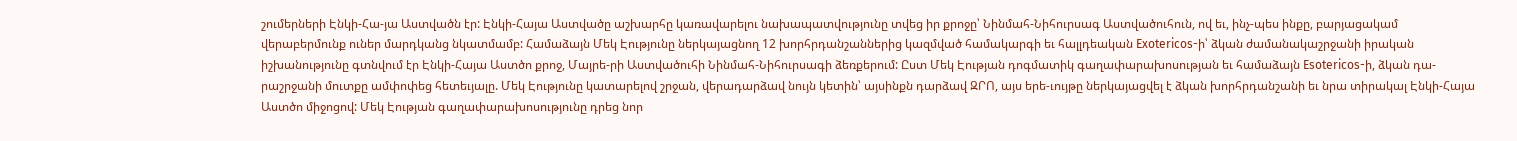շումերների Էնկի-Հա-յա Աստվածն էր: Էնկի-Հայա Աստվածը աշխարհը կառավարելու նախապատվությունը տվեց իր քրոջը՝ Նինմահ-Նիհուրսագ Աստվածուհուն, ով եւ, ինչ-պես ինքը, բարյացակամ վերաբերմունք ուներ մարդկանց նկատմամբ: Համաձայն Մեկ Էությունը ներկայացնող 12 խորհրդանշաններից կազմված համակարգի եւ հալլդեական Exotericos-ի՝ ձկան ժամանակաշրջանի իրական իշխանությունը գտնվում էր Էնկի-Հայա Աստծո քրոջ, Մայրե-րի Աստվածուհի Նինմահ-Նիհուրսագի ձեռքերում: Ըստ Մեկ Էության դոգմատիկ գաղափարախոսության եւ համաձայն Esotericos-ի, ձկան դա-րաշրջանի մուտքը ամփոփեց հետեւյալը. Մեկ Էությունը կատարելով շրջան, վերադարձավ նույն կետին՝ այսինքն դարձավ ԶՐՈ, այս երե-ւույթը ներկայացվել է ձկան խորհրդանշանի եւ նրա տիրակալ Էնկի-Հայա Աստծո միջոցով: Մեկ Էության գաղափարախոսությունը դրեց նոր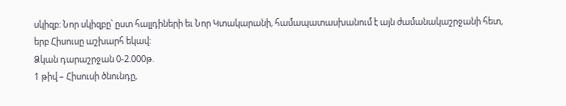սկիզբ: Նոր սկիզբը՝ ըստ հալլդիների եւ Նոր Կտակարանի, համապատասխանում է այն ժամանակաշրջանի հետ, երբ Հիսուսը աշխարհ եկավ:
Ձկան դարաշրջան 0-2.000թ.
1 թիվ – Հիսուսի ծնունդը,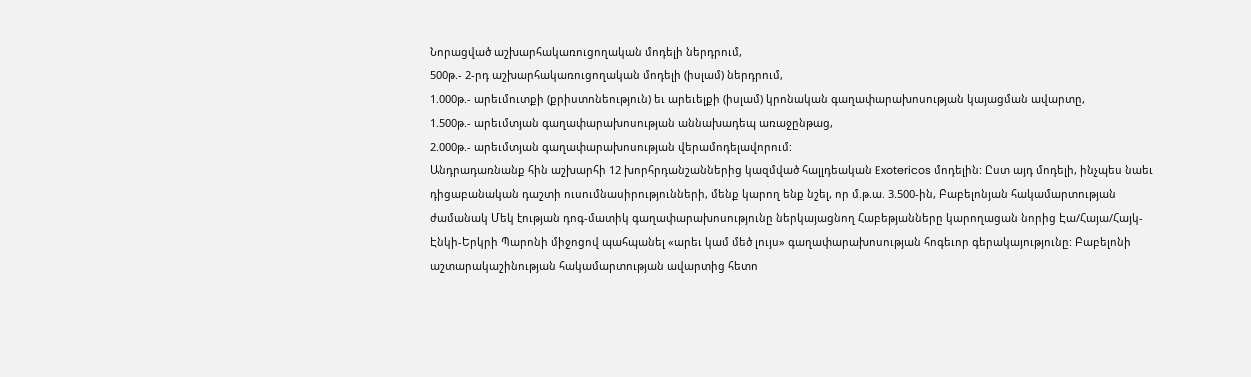Նորացված աշխարհակառուցողական մոդելի ներդրում,
500թ.- 2-րդ աշխարհակառուցողական մոդելի (իսլամ) ներդրում,
1.000թ.- արեւմուտքի (քրիստոնեություն) եւ արեւելքի (իսլամ) կրոնական գաղափարախոսության կայացման ավարտը,
1.500թ.- արեւմտյան գաղափարախոսության աննախադեպ առաջընթաց,
2.000թ.- արեւմտյան գաղափարախոսության վերամոդելավորում:
Անդրադառնանք հին աշխարհի 12 խորհրդանշաններից կազմված հալլդեական Exotericos մոդելին: Ըստ այդ մոդելի, ինչպես նաեւ դիցաբանական դաշտի ուսումնասիրությունների, մենք կարող ենք նշել, որ մ.թ.ա. 3.500-ին, Բաբելոնյան հակամարտության ժամանակ Մեկ էության դոգ-մատիկ գաղափարախոսությունը ներկայացնող Հաբեթյանները կարողացան նորից Էա/Հայա/Հայկ-Էնկի-Երկրի Պարոնի միջոցով պահպանել «արեւ կամ մեծ լույս» գաղափարախոսության հոգեւոր գերակայությունը: Բաբելոնի աշտարակաշինության հակամարտության ավարտից հետո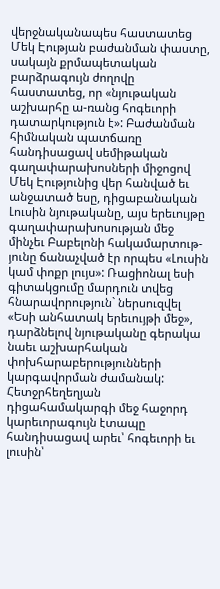վերջնականապես հաստատեց Մեկ Էության բաժանման փաստը, սակայն քրմապետական բարձրագույն ժողովը հաստատեց, որ «նյութական աշխարհը ա-ռանց հոգեւորի դատարկություն է»: Բաժանման հիմնական պատճառը հանդիսացավ սեմիթական գաղափարախոսների միջոցով Մեկ Էությունից վեր հանված եւ անջատած եսը, դիցաբանական Լուսին նյութականը, այս երեւույթը գաղափարախոսության մեջ մինչեւ Բաբելոնի հակամարտութ-յունը ճանաչված էր որպես «Լուսին կամ փոքր լույս»: Ռացիոնալ եսի գիտակցումը մարդուն տվեց հնարավորություն` ներսուզվել «Եսի անհատակ երեւույթի մեջ», դարձնելով նյութականը գերակա նաեւ աշխարհական փոխհարաբերությունների կարգավորման ժամանակ:
Հետջրհեղեղյան դիցահամակարգի մեջ հաջորդ կարեւորագույն էտապը հանդիսացավ արեւ՝ հոգեւորի եւ լուսին՝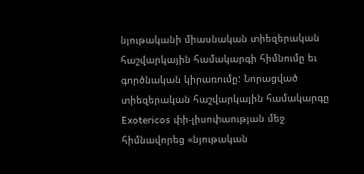նյութականի միասնական տիեզերական հաշվարկային համակարգի հիմնումը եւ գործնական կիրառումը: Նորացված տիեզերական հաշվարկային համակարգը Exotericos փի-լիսոփաության մեջ հիմնավորեց «նյութական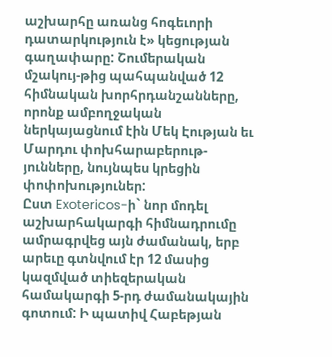աշխարհը առանց հոգեւորի դատարկություն է» կեցության գաղափարը: Շումերական մշակույ-թից պահպանված 12 հիմնական խորհրդանշանները, որոնք ամբողջական ներկայացնում էին Մեկ Էության եւ Մարդու փոխհարաբերութ-յունները, նույնպես կրեցին փոփոխություներ:
Ըստ Exotericos-ի` նոր մոդել աշխարհակարգի հիմնադրումը ամրագրվեց այն ժամանակ, երբ արեւը գտնվում էր 12 մասից կազմված տիեզերական համակարգի 5-րդ ժամանակային գոտում: Ի պատիվ Հաբեթյան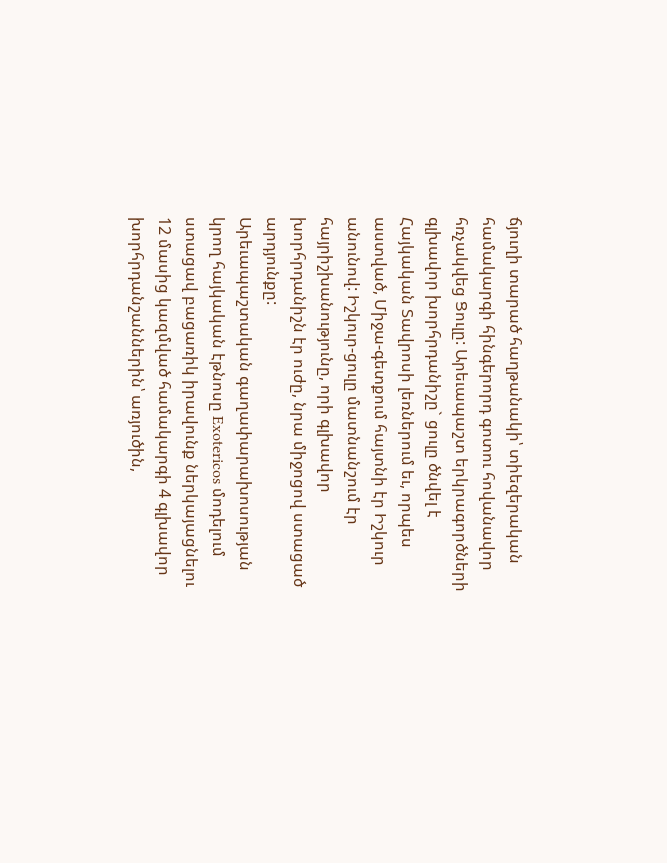ճյուղի տարած հաղթանակի՝ տիեզերական համակարգի հինգերորդ գոտու հովանավոր հռչակվեց Ցուլը: Արեւապաշտ երկրագործների գլխավոր խորհրդանիշը` ցուլը ծնվել է Հայկական Տավրոսի լեռներում եւ, որպես աստված, Միջա-գետքում հայտնի էր Իշկուր անունով: Իշկուր-ցուլը մատնանշում էր հայրիշխանությունը, որի գլխավոր խորհրդանիշն էր ուժը, նրա միջոցով ստացած արդյունքը:
Արեւապաշտական գաղափարախոսության կրող հայկական էթնոսը Exotericos մոդելում ստացավ բացառիկ իրավունք ներկայացնելու 12 մասից կազմված համակարգի 4 գլխավոր խորհրդանշաններին՝ առյուծին,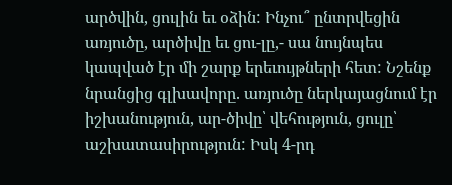արծվին, ցուլին եւ օձին: Ինչու՞ ընտրվեցին առյուծը, արծիվը եւ ցու-լը,- սա նույնպես կապված էր մի շարք երեւույթների հետ: Նշենք նրանցից գլխավորը. առյուծը ներկայացնում էր իշխանություն, ար-ծիվը՝ վեհություն, ցուլը՝ աշխատասիրություն: Իսկ 4-րդ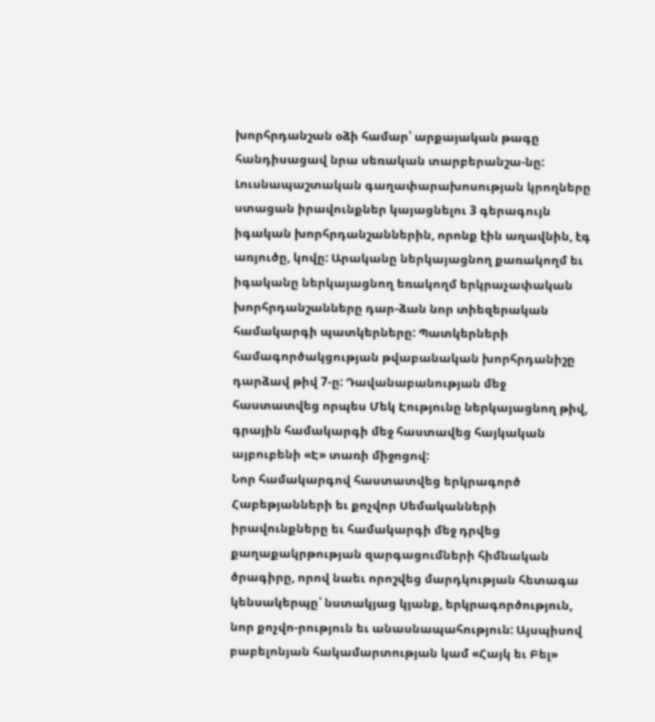խորհրդանշան օձի համար՝ արքայական թագը հանդիսացավ նրա սեռական տարբերանշա-նը: Լուսնապաշտական գաղափարախոսության կրողները ստացան իրավունքներ կայացնելու 3 գերագույն իգական խորհրդանշաններին, որոնք էին աղավնին, էգ առյուծը, կովը: Արականը ներկայացնող քառակողմ եւ իգականը ներկայացնող եռակողմ երկրաչափական խորհրդանշանները դար-ձան նոր տիեզերական համակարգի պատկերները: Պատկերների համագործակցության թվաբանական խորհրդանիշը դարձավ թիվ 7-ը: Դավանաբանության մեջ հաստատվեց որպես Մեկ Էությունը ներկայացնող թիվ, գրային համակարգի մեջ հաստավեց հայկական այբուբենի «Է» տառի միջոցով:
Նոր համակարգով հաստատվեց երկրագործ Հաբեթյանների եւ քոչվոր Սեմականների իրավունքները եւ համակարգի մեջ դրվեց քաղաքակրթության զարգացումների հիմնական ծրագիրը, որով նաեւ որոշվեց մարդկության հետագա կենսակերպը՝ նստակյաց կյանք, երկրագործություն, նոր քոչվո-րություն եւ անասնապահություն: Այսպիսով բաբելոնյան հակամարտության կամ «Հայկ եւ Բել»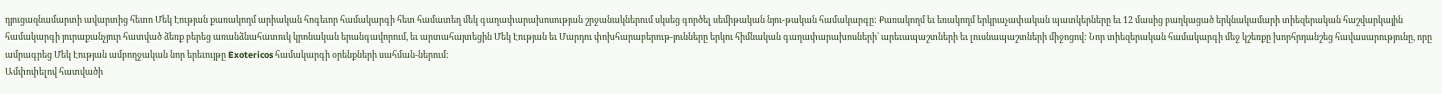դյուցազնամարտի ավարտից հետո Մեկ Էության քառակողմ արիական հոգեւոր համակարգի հետ համատեղ մեկ գաղափարախոսության շրջանակներում սկսեց գործել սեմիթական նյու-թական համակարգը: Քառակողմ եւ եռակողմ երկրաչափական պատկերները եւ 12 մասից բաղկացած երկնակամարի տիեզերական հաշվարկային համակարգի յուրաքանչյուր հատված ձեռք բերեց առանձնահատուկ կրոնական երանգավորում, եւ արտահայտեցին Մեկ Էության եւ Մարդու փոխհարաբերութ-յունները երկու հիմնական գաղափարախոսների՝ արեւապաշտների եւ լուսնապաշտների միջոցով: Նոր տիեզերական համակարգի մեջ կշեռքը խորհրդանշեց հավասարությունը, որը ամրագրեց Մեկ Էության ամբողջական նոր երեւույթը Exotericos համակարգի օրենքների սահման-ներում:
Ամփոփելով հատվածի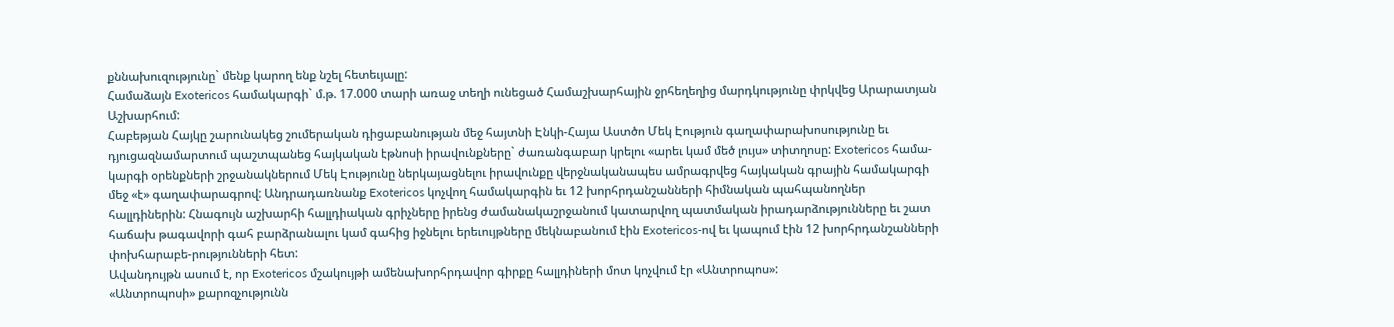քննախուզությունը` մենք կարող ենք նշել հետեւյալը:
Համաձայն Exotericos համակարգի` մ.թ. 17.000 տարի առաջ տեղի ունեցած Համաշխարհային ջրհեղեղից մարդկությունը փրկվեց Արարատյան Աշխարհում:
Հաբեթյան Հայկը շարունակեց շումերական դիցաբանության մեջ հայտնի Էնկի-Հայա Աստծո Մեկ Էություն գաղափարախոսությունը եւ դյուցազնամարտում պաշտպանեց հայկական էթնոսի իրավունքները` ժառանգաբար կրելու «արեւ կամ մեծ լույս» տիտղոսը: Exotericos համա-կարգի օրենքների շրջանակներում Մեկ Էությունը ներկայացնելու իրավունքը վերջնականապես ամրագրվեց հայկական գրային համակարգի մեջ «է» գաղափարագրով: Անդրադառնանք Exotericos կոչվող համակարգին եւ 12 խորհրդանշանների հիմնական պահպանողներ հալլդիներին: Հնագույն աշխարհի հալլդիական գրիչները իրենց ժամանակաշրջանում կատարվող պատմական իրադարձությունները եւ շատ հաճախ թագավորի գահ բարձրանալու կամ գահից իջնելու երեւույթները մեկնաբանում էին Exotericos-ով եւ կապում էին 12 խորհրդանշանների փոխհարաբե-րությունների հետ:
Ավանդույթն ասում է, որ Exotericos մշակույթի ամենախորհրդավոր գիրքը հալլդիների մոտ կոչվում էր «Անտրոպոս»:
«Անտրոպոսի» քարոզչությունն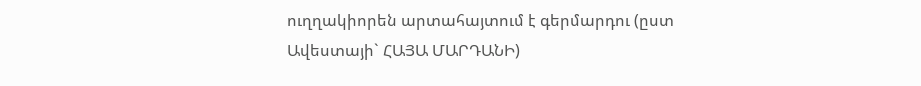ուղղակիորեն արտահայտում է գերմարդու (ըստ Ավեստայի` ՀԱՅԱ ՄԱՐԴԱՆԻ)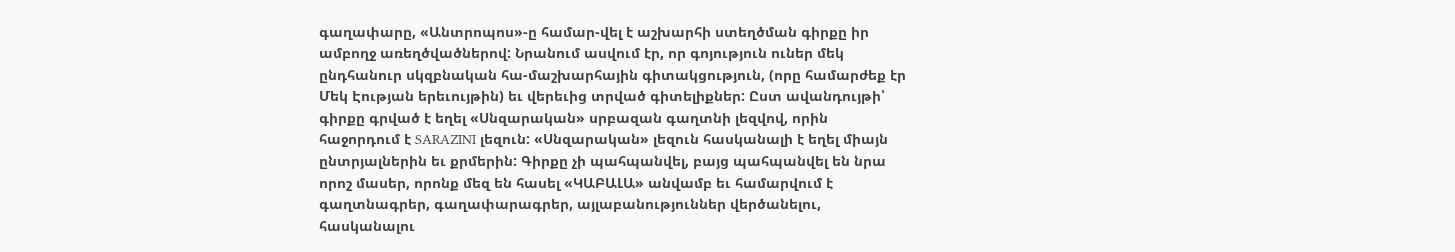գաղափարը, «Անտրոպոս»-ը համար-վել է աշխարհի ստեղծման գիրքը իր ամբողջ առեղծվածներով: Նրանում ասվում էր, որ գոյություն ուներ մեկ ընդհանուր սկզբնական հա-մաշխարհային գիտակցություն, (որը համարժեք էր Մեկ Էության երեւույթին) եւ վերեւից տրված գիտելիքներ: Ըստ ավանդույթի՝ գիրքը գրված է եղել «Սնզարական» սրբազան գաղտնի լեզվով, որին հաջորդում է SARAZINI լեզուն: «Սնզարական» լեզուն հասկանալի է եղել միայն ընտրյալներին եւ քրմերին: Գիրքը չի պահպանվել, բայց պահպանվել են նրա որոշ մասեր, որոնք մեզ են հասել «ԿԱԲԱԼԱ» անվամբ եւ համարվում է գաղտնագրեր, գաղափարագրեր, այլաբանություններ վերծանելու, հասկանալու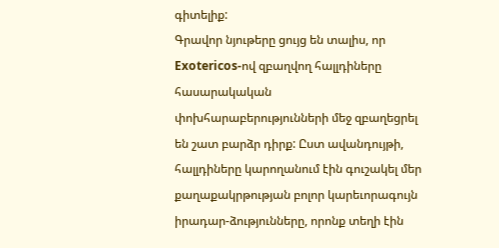գիտելիք:
Գրավոր նյութերը ցույց են տալիս, որ Exotericos-ով զբաղվող հալլդիները հասարակական փոխհարաբերությունների մեջ զբաղեցրել են շատ բարձր դիրք: Ըստ ավանդույթի, հալլդիները կարողանում էին գուշակել մեր քաղաքակրթության բոլոր կարեւորագույն իրադար-ձությունները, որոնք տեղի էին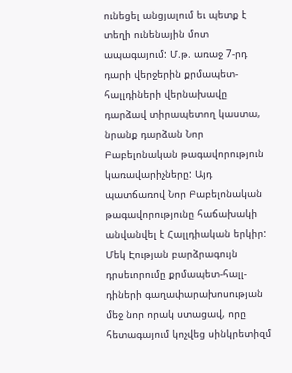ունեցել անցյալում եւ պետք է տեղի ունենային մոտ ապագայում: Մ.թ. առաջ 7-րդ դարի վերջերին քրմապետ-հալլդիների վերնախավը դարձավ տիրապետող կաստա, նրանք դարձան Նոր Բաբելոնական թագավորություն կառավարիչները: Այդ պատճառով Նոր Բաբելոնական թագավորությունը հաճախակի անվանվել է Հալլդիական երկիր: Մեկ Էության բարձրագույն դրսեւորումը քրմապետ-հալլ-դիների գաղափարախոսության մեջ նոր որակ ստացավ, որը հետագայում կոչվեց սինկրետիզմ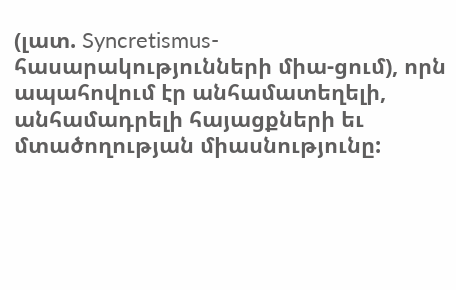(լատ. Syncretismus-հասարակությունների միա-ցում), որն ապահովում էր անհամատեղելի, անհամադրելի հայացքների եւ մտածողության միասնությունը: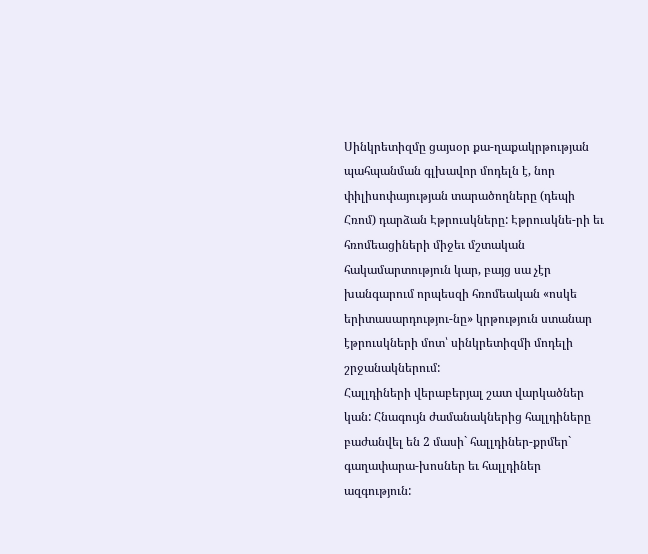Սինկրետիզմը ցայսօր քա-ղաքակրթության պահպանման գլխավոր մոդելն է, նոր փիլիսոփայության տարածողները (դեպի Հռոմ) դարձան Էթրուսկները: Էթրուսկնե-րի եւ հռոմեացիների միջեւ մշտական հակամարտություն կար, բայց սա չէր խանգարում որպեսզի հռոմեական «ոսկե երիտասարդությու-նը» կրթություն ստանար էթրուսկների մոտ՝ սինկրետիզմի մոդելի շրջանակներում:
Հալլդիների վերաբերյալ շատ վարկածներ կան: Հնագույն ժամանակներից հալլդիները բաժանվել են 2 մասի` հալլդիներ-քրմեր` գաղափարա-խոսներ եւ հալլդիներ ազգություն: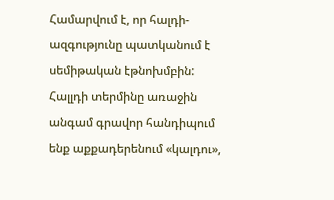Համարվում է, որ հալդի-ազգությունը պատկանում է սեմիթական էթնոխմբին: Հալլդի տերմինը առաջին անգամ գրավոր հանդիպում ենք աքքադերենում «կալդու»,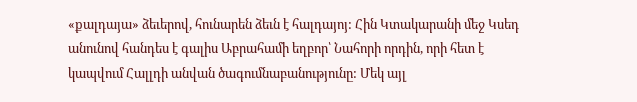«քալդայա» ձեւերով, հունարեն ձեւն է հալդայոյ: Հին Կտակարանի մեջ Կսեդ անունով հանդես է գալիս Աբրահամի եղբոր՝ Նահորի որդին, որի հետ է կապվում Հալլդի անվան ծագումնաբանությունը: Մեկ այլ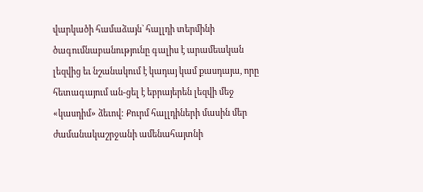վարկածի համաձայն` հալլդի տերմինի ծագումնաբանությունը գալիս է արամեական լեզվից եւ նշանակում է կադայ կամ քասդայա, որը հետագայում ան-ցել է եբրայերեն լեզվի մեջ «կասդիմ» ձեւով: Քուրմ հալլդիների մասին մեր ժամանակաշրջանի ամենահայտնի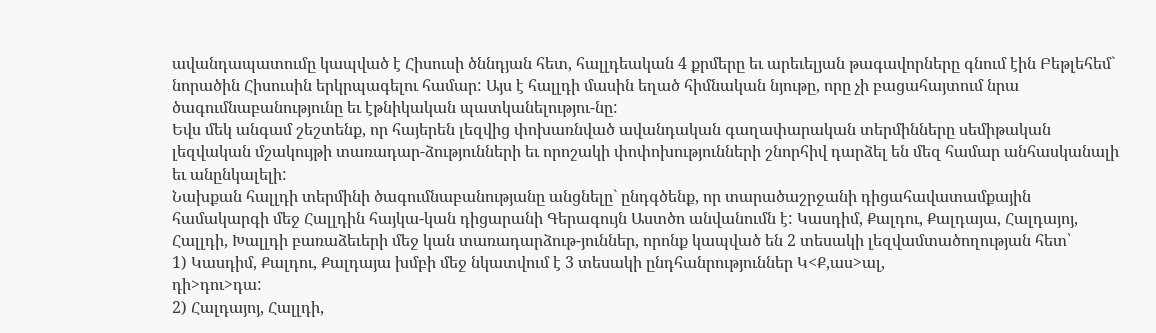ավանդապատումը կապված է Հիսուսի ծննդյան հետ, հալլդեական 4 քրմերը եւ արեւելյան թագավորները գնում էին Բեթլեհեմ` նորածին Հիսուսին երկրպագելու համար: Այս է հալլդի մասին եղած հիմնական նյութը, որը չի բացահայտում նրա ծագումնաբանությունը եւ էթնիկական պատկանելությու-նը:
Եվս մեկ անգամ շեշտենք, որ հայերեն լեզվից փոխառնված ավանդական գաղափարական տերմինները սեմիթական լեզվական մշակույթի տառադար-ձությունների եւ որոշակի փոփոխությունների շնորհիվ դարձել են մեզ համար անհասկանալի եւ անընկալելի:
Նախքան հալլդի տերմինի ծագումնաբանությանը անցնելը` ընդգծենք, որ տարածաշրջանի դիցահավատամքային համակարգի մեջ Հալլդին հայկա-կան դիցարանի Գերագույն Աստծո անվանումն է: Կասդիմ, Քալդու, Քալդայա, Հալդայոյ, Հալլդի, Խալլդի բառաձեւերի մեջ կան տառադարձութ-յուններ, որոնք կապված են 2 տեսակի լեզվամտածողության հետ՝
1) Կասդիմ, Քալդու, Քալդայա խմբի մեջ նկատվում է 3 տեսակի ընդհանրություններ Կ<Ք,աս>ալ,
դի>դու>դա:
2) Հալդայոյ, Հալլդի,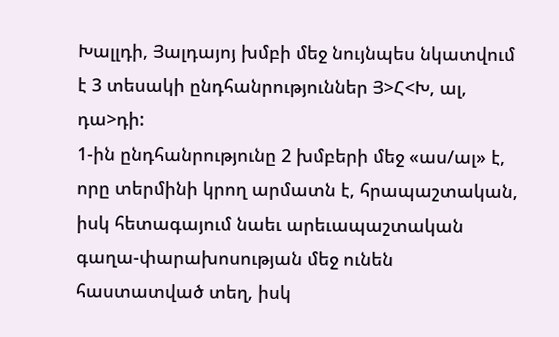Խալլդի, Յալդայոյ խմբի մեջ նույնպես նկատվում է 3 տեսակի ընդհանրություններ Յ>Հ<Խ, ալ, դա>դի:
1-ին ընդհանրությունը 2 խմբերի մեջ «աս/ալ» է, որը տերմինի կրող արմատն է, հրապաշտական, իսկ հետագայում նաեւ արեւապաշտական գաղա-փարախոսության մեջ ունեն հաստատված տեղ, իսկ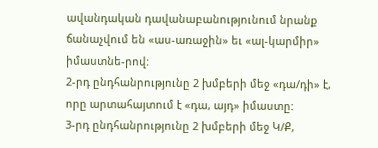ավանդական դավանաբանությունում նրանք ճանաչվում են «աս-առաջին» եւ «ալ-կարմիր» իմաստնե-րով:
2-րդ ընդհանրությունը 2 խմբերի մեջ «դա/դի» է, որը արտահայտում է «դա, այդ» իմաստը:
3-րդ ընդհանրությունը 2 խմբերի մեջ Կ/Ք,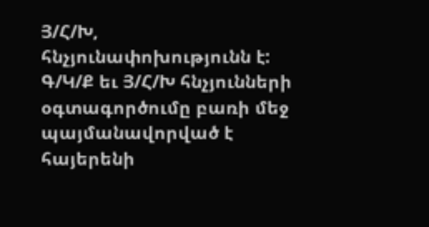Յ/Հ/Խ, հնչյունափոխությունն է: Գ/Կ/Ք եւ Յ/Հ/Խ հնչյունների օգտագործումը բառի մեջ պայմանավորված է հայերենի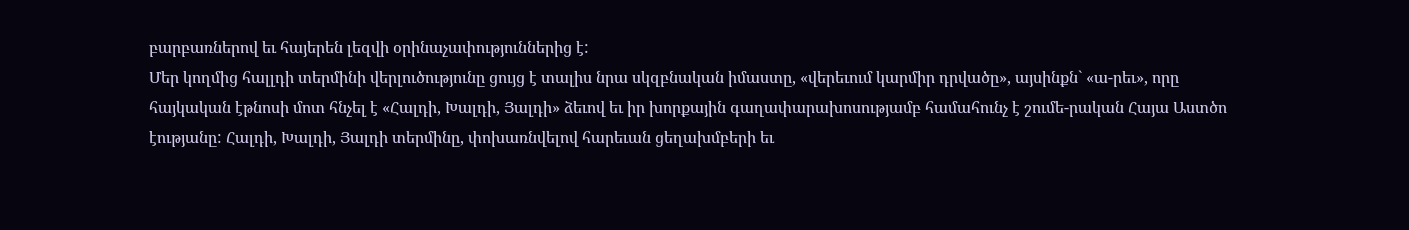բարբառներով եւ հայերեն լեզվի օրինաչափություններից է:
Մեր կողմից հալլդի տերմինի վերլուծությունը ցույց է տալիս նրա սկզբնական իմաստը, «վերեւում կարմիր դրվածը», այսինքն` «ա-րեւ», որը հայկական էթնոսի մոտ հնչել է «Հալդի, Խալդի, Յալդի» ձեւով եւ իր խորքային գաղափարախոսությամբ համահունչ է շումե-րական Հայա Աստծո էությանը: Հալդի, Խալդի, Յալդի տերմինը, փոխառնվելով հարեւան ցեղախմբերի եւ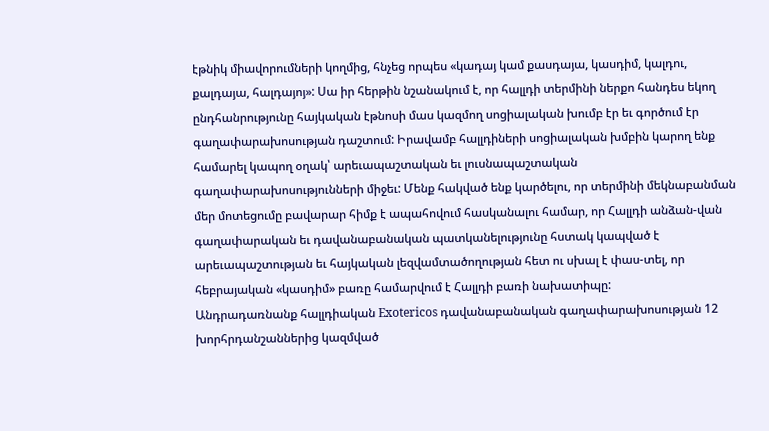էթնիկ միավորումների կողմից, հնչեց որպես «կադայ կամ քասդայա, կասդիմ, կալդու, քալդայա, հալդայոյ»: Սա իր հերթին նշանակում է, որ հալլդի տերմինի ներքո հանդես եկող ընդհանրությունը հայկական էթնոսի մաս կազմող սոցիալական խումբ էր եւ գործում էր գաղափարախոսության դաշտում: Իրավամբ հալլդիների սոցիալական խմբին կարող ենք համարել կապող օղակ՝ արեւապաշտական եւ լուսնապաշտական գաղափարախոսությունների միջեւ: Մենք հակված ենք կարծելու, որ տերմինի մեկնաբանման մեր մոտեցումը բավարար հիմք է ապահովում հասկանալու համար, որ Հալլդի անձան-վան գաղափարական եւ դավանաբանական պատկանելությունը հստակ կապված է արեւապաշտության եւ հայկական լեզվամտածողության հետ ու սխալ է փաս-տել, որ հեբրայական «կասդիմ» բառը համարվում է Հալլդի բառի նախատիպը:
Անդրադառնանք հալլդիական Exotericos դավանաբանական գաղափարախոսության 12 խորհրդանշաններից կազմված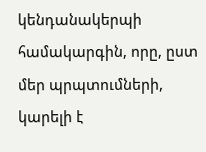կենդանակերպի համակարգին, որը, ըստ մեր պրպտումների, կարելի է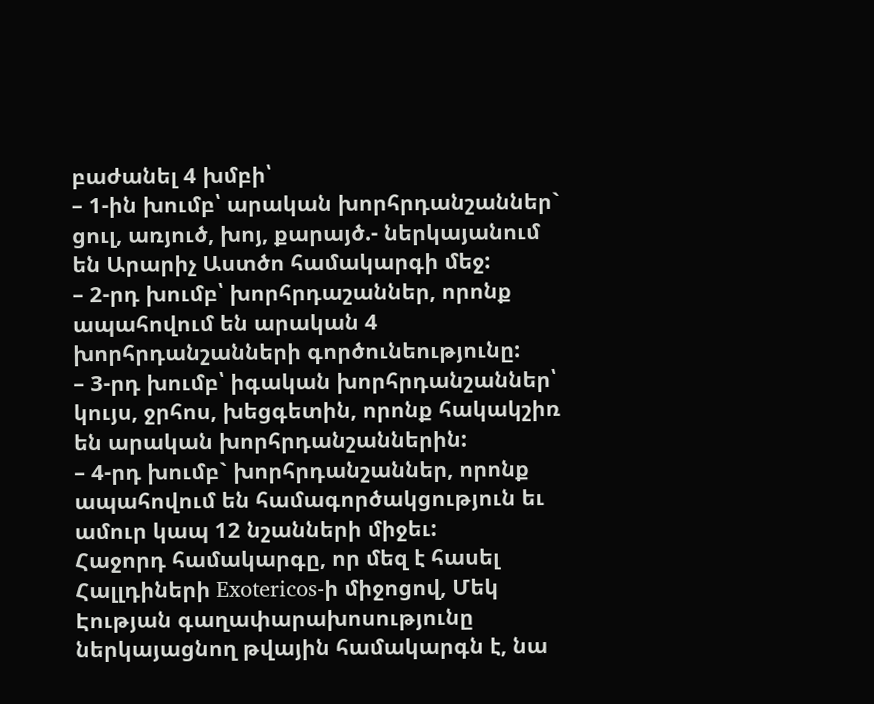բաժանել 4 խմբի՝
– 1-ին խումբ՝ արական խորհրդանշաններ` ցուլ, առյուծ, խոյ, քարայծ.- ներկայանում են Արարիչ Աստծո համակարգի մեջ:
– 2-րդ խումբ՝ խորհրդաշաններ, որոնք ապահովում են արական 4 խորհրդանշանների գործունեությունը:
– 3-րդ խումբ՝ իգական խորհրդանշաններ՝ կույս, ջրհոս, խեցգետին, որոնք հակակշիռ են արական խորհրդանշաններին:
– 4-րդ խումբ` խորհրդանշաններ, որոնք ապահովում են համագործակցություն եւ ամուր կապ 12 նշանների միջեւ:
Հաջորդ համակարգը, որ մեզ է հասել Հալլդիների Exotericos-ի միջոցով, Մեկ Էության գաղափարախոսությունը ներկայացնող թվային համակարգն է, նա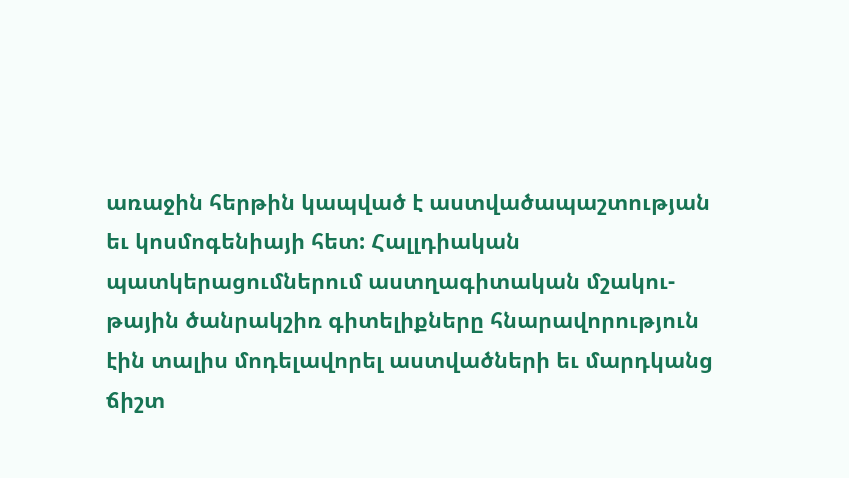առաջին հերթին կապված է աստվածապաշտության եւ կոսմոգենիայի հետ: Հալլդիական պատկերացումներում աստղագիտական մշակու-թային ծանրակշիռ գիտելիքները հնարավորություն էին տալիս մոդելավորել աստվածների եւ մարդկանց ճիշտ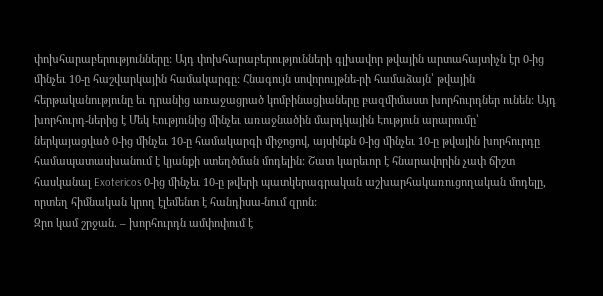փոխհարաբերությունները: Այդ փոխհարաբերությունների գլխավոր թվային արտահայտիչն էր 0-ից մինչեւ 10-ը հաշվարկային համակարգը: Հնագույն սովորույթնե-րի համաձայն՝ թվային հերթականությունը եւ դրանից առաջացրած կոմբինացիաները բազմիմաստ խորհուրդներ ունեն: Այդ խորհուրդ-ներից է Մեկ Էությունից մինչեւ առաջնածին մարդկային Էություն արարումը՝ ներկայացված 0-ից մինչեւ 10-ը համակարգի միջոցով, այսինքն 0-ից մինչեւ 10-ը թվային խորհուրդը համապատասխանում է կյանքի ստեղծման մոդելին: Շատ կարեւոր է հնարավորին չափ ճիշտ հասկանալ Exotericos 0-ից մինչեւ 10-ը թվերի պատկերագրական աշխարհակառուցողական մոդելը, որտեղ հիմնական կրող էլեմենտ է հանդիսա-նում զրոն:
Զրո կամ շրջան. – խորհուրդն ամփոփում է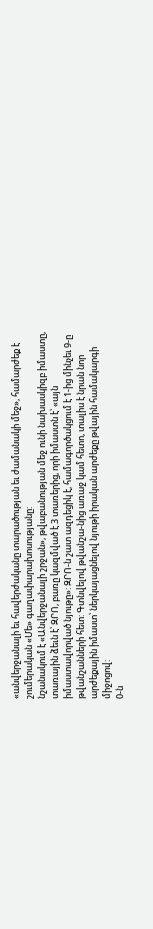«անվերջանալի եւ հավերժականը տարածության եւ ժամանակի մեջ», համարժեք է շումերական «Մե» գաղափարախոսությանը:
նշանակում է «Անվերջանալի շրջան», թվաբանության մեջ ունի նախասկիզբ իմաստը, տառային ձեւն է՝ ԶՐՈ, բառը կազմված է 3 տառերից, որի իմաստն է՝ «այն իմաստավորված նյութը»: ԶՐՈ-ն շատ ազդեցիկ է, համագործակցում է 1-ից մինչեւ 9-ը թվանշանների հետ: Գտնվելով թվանշա-նից առաջ կամ հետո, տալիս է նրան նոր արժեքային իմաստ՝ ներկայացնելով նյութի իրական արժեքը թվային համակարգի միջոցով:
0-ն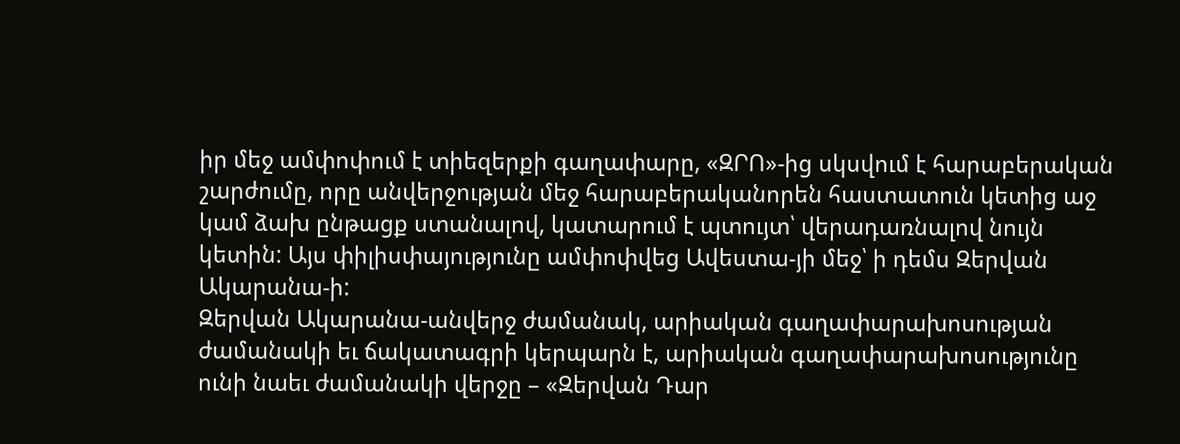իր մեջ ամփոփում է տիեզերքի գաղափարը, «ԶՐՈ»-ից սկսվում է հարաբերական շարժումը, որը անվերջության մեջ հարաբերականորեն հաստատուն կետից աջ կամ ձախ ընթացք ստանալով, կատարում է պտույտ՝ վերադառնալով նույն կետին: Այս փիլիսփայությունը ամփոփվեց Ավեստա-յի մեջ՝ ի դեմս Զերվան Ակարանա-ի:
Զերվան Ակարանա-անվերջ ժամանակ, արիական գաղափարախոսության ժամանակի եւ ճակատագրի կերպարն է, արիական գաղափարախոսությունը ունի նաեւ ժամանակի վերջը – «Զերվան Դար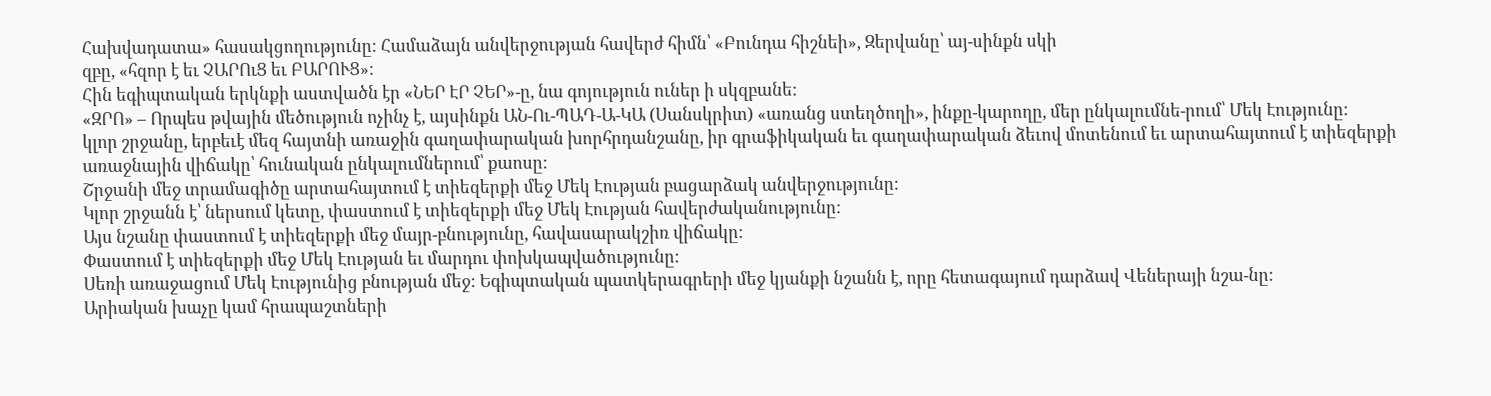Հախվադատա» հասակցողությունը: Համաձայն անվերջության հավերժ հիմն՝ «Բունդա հիշնեի», Զերվանը՝ այ-սինքն սկի
զբը, «հզոր է եւ ՉԱՐՈւՑ եւ ԲԱՐՈՒՑ»:
Հին եգիպտական երկնքի աստվածն էր «ՆԵՐ ԷՐ ՉԵՐ»-ը, նա գոյություն ուներ ի սկզբանե:
«ԶՐՈ» – Որպես թվային մեծություն ոչինչ է, այսինքն ԱՆ-Ու-ՊԱԴ-Ա-ԿԱ (Սանսկրիտ) «առանց ստեղծողի», ինքը-կարողը, մեր ընկալումնե-րում՝ Մեկ Էությունը:
կլոր շրջանը, երբեւէ մեզ հայտնի առաջին գաղափարական խորհրդանշանը, իր գրաֆիկական եւ գաղափարական ձեւով մոտենում եւ արտահայտում է տիեզերքի առաջնային վիճակը՝ հունական ընկալումներում՝ քաոսը:
Շրջանի մեջ տրամագիծը արտահայտում է տիեզերքի մեջ Մեկ Էության բացարձակ անվերջությունը:
Կլոր շրջանն է՝ ներսում կետը, փաստում է տիեզերքի մեջ Մեկ Էության հավերժականությունը:
Այս նշանը փաստում է տիեզերքի մեջ մայր-բնությունը, հավասարակշիռ վիճակը:
Փաստում է տիեզերքի մեջ Մեկ Էության եւ մարդու փոխկապվածությունը:
Սեռի առաջացում Մեկ Էությունից բնության մեջ: Եգիպտական պատկերագրերի մեջ կյանքի նշանն է, որը հետագայում դարձավ Վեներայի նշա-նը:
Արիական խաչը կամ հրապաշտների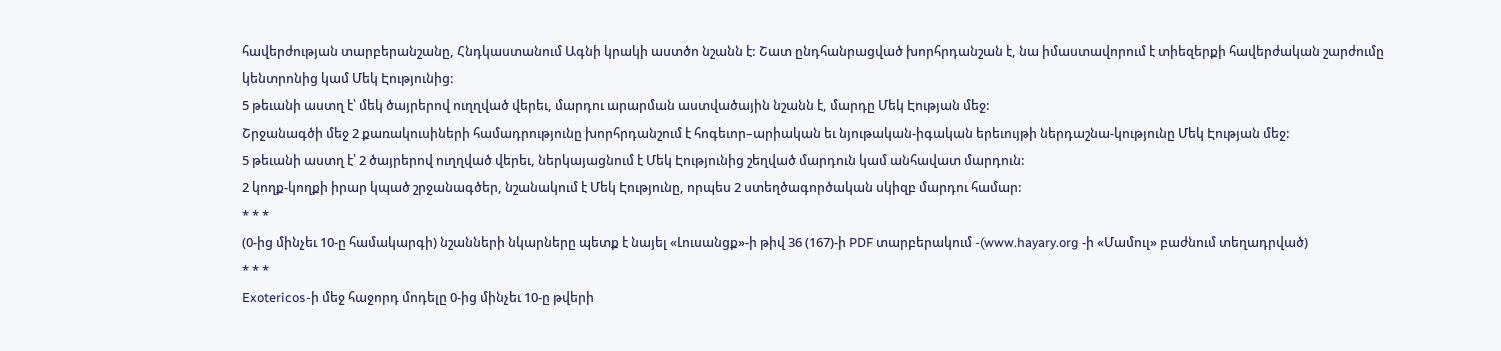հավերժության տարբերանշանը, Հնդկաստանում Ագնի կրակի աստծո նշանն է: Շատ ընդհանրացված խորհրդանշան է, նա իմաստավորում է տիեզերքի հավերժական շարժումը կենտրոնից կամ Մեկ Էությունից:
5 թեւանի աստղ է՝ մեկ ծայրերով ուղղված վերեւ, մարդու արարման աստվածային նշանն է, մարդը Մեկ Էության մեջ:
Շրջանագծի մեջ 2 քառակուսիների համադրությունը խորհրդանշում է հոգեւոր–արիական եւ նյութական-իգական երեւույթի ներդաշնա-կությունը Մեկ Էության մեջ:
5 թեւանի աստղ է՝ 2 ծայրերով ուղղված վերեւ, ներկայացնում է Մեկ Էությունից շեղված մարդուն կամ անհավատ մարդուն:
2 կողք-կողքի իրար կպած շրջանագծեր, նշանակում է Մեկ Էությունը, որպես 2 ստեղծագործական սկիզբ մարդու համար:
* * *
(0-ից մինչեւ 10-ը համակարգի) նշանների նկարները պետք է նայել «Լուսանցք»-ի թիվ 36 (167)-ի PDF տարբերակում -(www.hayary.org -ի «Մամուլ» բաժնում տեղադրված)
* * *
Exotericos-ի մեջ հաջորդ մոդելը 0-ից մինչեւ 10-ը թվերի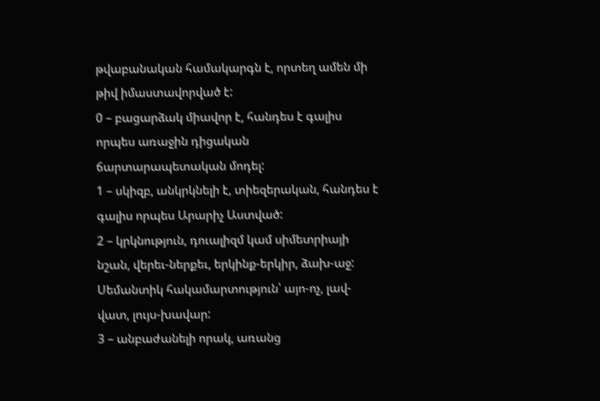թվաբանական համակարգն է, որտեղ ամեն մի թիվ իմաստավորված է:
0 – բացարձակ միավոր է, հանդես է գալիս որպես առաջին դիցական ճարտարապետական մոդել:
1 – սկիզբ, անկրկնելի է, տիեզերական, հանդես է գալիս որպես Արարիչ Աստված:
2 – կրկնություն, դուալիզմ կամ սիմետրիայի նշան, վերեւ-ներքեւ, երկինք-երկիր, ձախ-աջ: Սեմանտիկ հակամարտություն՝ այո-ոչ, լավ-վատ, լույս-խավար:
3 – անբաժանելի որակ, առանց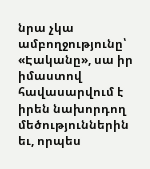նրա չկա ամբողջությունը՝ «Էականը», սա իր իմաստով հավասարվում է իրեն նախորդող մեծություններին եւ, որպես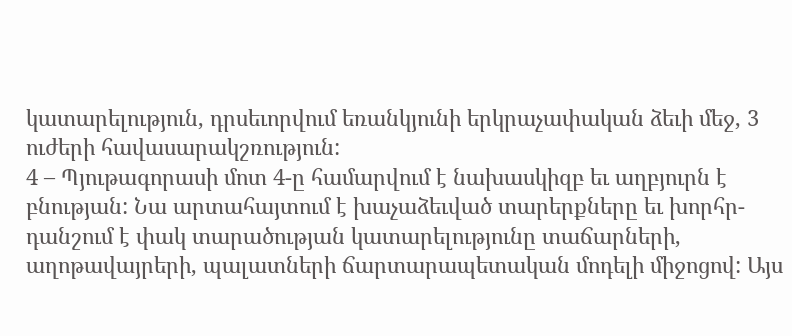կատարելություն, դրսեւորվում եռանկյունի երկրաչափական ձեւի մեջ, 3 ուժերի հավասարակշռություն:
4 – Պյութագորասի մոտ 4-ը համարվում է նախասկիզբ եւ աղբյուրն է բնության: Նա արտահայտում է խաչաձեւված տարերքները եւ խորհր-դանշում է փակ տարածության կատարելությունը տաճարների, աղոթավայրերի, պալատների ճարտարապետական մոդելի միջոցով: Այս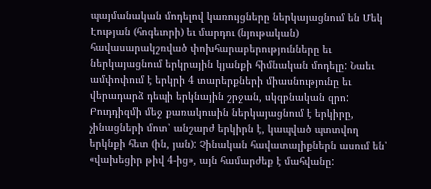պայմանական մոդելով կառույցները ներկայացնում են Մեկ Էության (հոգեւորի) եւ մարդու (նյութական) հավասարակշռված փոխհարաբերությունները եւ ներկայացնում երկրային կյանքի հիմնական մոդելը: Նաեւ ամփոփում է երկրի 4 տարերքների միասնությունը եւ վերադարձ դեպի երկնային շրջան, սկզբնական զրո: Բուդդիզմի մեջ քառակուսին ներկայացնում է երկիրը, չինացների մոտ՝ անշարժ երկիրն է, կապված պտտվող երկնքի հետ (ին, յան): Չինական հավատալիքներն ասում են՝ «վախեցիր թիվ 4-ից», այն համարժեք է մահվանը: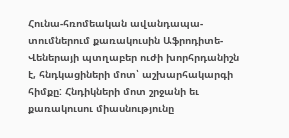Հունա-հռոմեական ավանդապա-տումներում քառակուսին Աֆրոդիտե-Վեներայի պտղաբեր ուժի խորհրդանիշն է, հնդկացիների մոտ՝ աշխարհակարգի հիմքը: Հնդիկների մոտ շրջանի եւ քառակուսու միասնությունը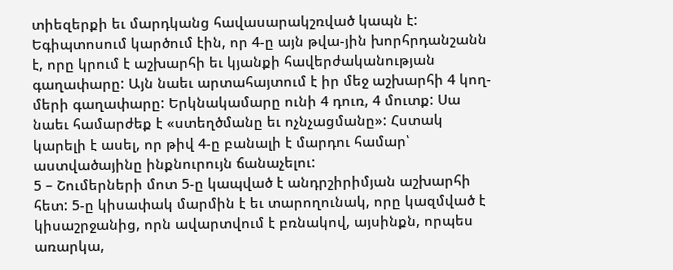տիեզերքի եւ մարդկանց հավասարակշռված կապն է: Եգիպտոսում կարծում էին, որ 4-ը այն թվա-յին խորհրդանշանն է, որը կրում է աշխարհի եւ կյանքի հավերժականության գաղափարը: Այն նաեւ արտահայտում է իր մեջ աշխարհի 4 կող-մերի գաղափարը: Երկնակամարը ունի 4 դուռ, 4 մուտք: Սա նաեւ համարժեք է «ստեղծմանը եւ ոչնչացմանը»: Հստակ կարելի է ասել, որ թիվ 4-ը բանալի է մարդու համար՝ աստվածայինը ինքնուրույն ճանաչելու:
5 – Շումերների մոտ 5-ը կապված է անդրշիրիմյան աշխարհի հետ: 5-ը կիսափակ մարմին է եւ տարողունակ, որը կազմված է կիսաշրջանից, որն ավարտվում է բռնակով, այսինքն, որպես առարկա,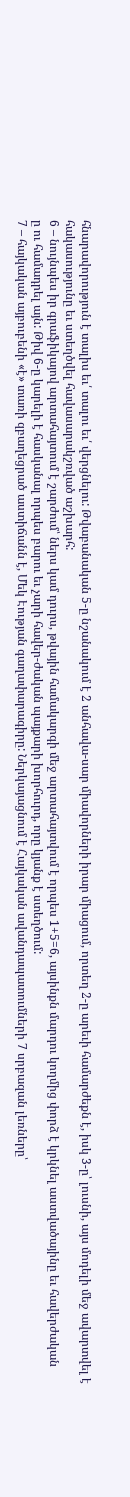հնարավորություն է տալիս եւ՛ տալու եւ՛ վերցնելու: Թվաբանական 5-ը նշանակում է 2 անհավա-սար միավորների իրար միացում, որտեղ 2-ը արեւի համարժեքն է, իսկ 3-ը՝ լուսնի, այս մոդելի մեջ ավարտվել է հակասությունը եւ ստեղծվել հավասարակշռված աշխարհ:
6 – նույնպես իր գրաֆիկայով արտահայտում է շարժում՝ ներս կամ դուրս, թվային համակարգի մեջ արտահայտվում է որպես 1+5=6, այսինքն մարդու կողմից փորձ է կրկնել աստվածայինը եւ հավերժական
ը ու համադրել այն: Թիվ 6-ը կարելի է հասկանալ որպես բարու եւ չարի հավեր-ժական պայքարի խորհուրդ, որը կյանք է ստեղծում:
7 – հայկական այբուբենի «է» տառի զբաղեցրած աստիճանն է, Մեկ Էության գաղափարագիրը: Ներկայացնում է Հայկական ավանդապատումների 7 սրբազան լեռները՝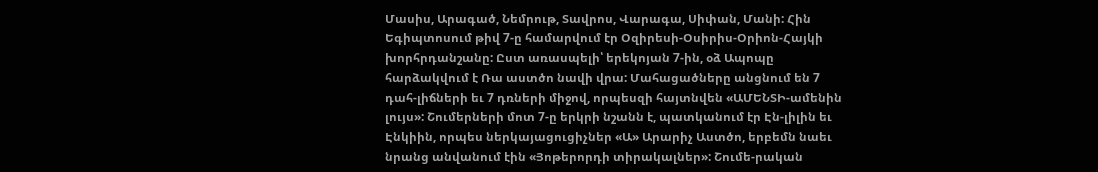Մասիս, Արագած, Նեմրութ, Տավրոս, Վարագա, Սիփան, Մանի: Հին Եգիպտոսում թիվ 7-ը համարվում էր Օզիրեսի-Օսիրիս-Օրիոն-Հայկի խորհրդանշանը: Ըստ առասպելի՝ երեկոյան 7-ին, օձ Ապոպը հարձակվում է Ռա աստծո նավի վրա: Մահացածները անցնում են 7 դահ-լիճների եւ 7 դռների միջով, որպեսզի հայտնվեն «ԱՄԵՆՏԻ-ամենին լույս»: Շումերների մոտ 7-ը երկրի նշանն է, պատկանում էր Էն-լիլին եւ Էնկիին, որպես ներկայացուցիչներ «Ա» Արարիչ Աստծո, երբեմն նաեւ նրանց անվանում էին «Յոթերորդի տիրակալներ»: Շումե-րական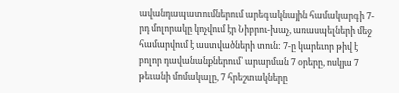ավանդապատումներում արեգակնային համակարգի 7-րդ մոլորակը կոչվում էր Նիբրու-խաչ, առասպելների մեջ համարվում է աստվածների տուն: 7-ը կարեւոր թիվ է բոլոր դավանանքներում՝ արարման 7 օրերը, ոսկյա 7 թեւանի մոմակալը, 7 հրեշտակները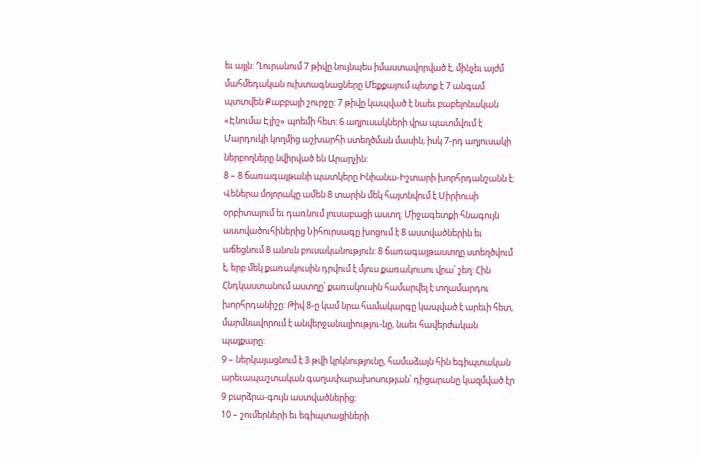եւ այլն: Ղուրանում 7 թիվը նույնպես իմաստավորված է, մինչեւ այժմ մահմեդական ուխտագնացները Մեքքայում պետք է 7 անգամ պտտվեն Քաբբայի շուրջը: 7 թիվը կապված է նաեւ բաբելոնական «Էնումա Էլիշ» պոեմի հետ: 6 աղյուսակների վրա պատմվում է Մարդուկի կողմից աշխարհի ստեղծման մասին, իսկ 7-րդ աղյուսակի ներբողները նվիրված են Արարչին:
8 – 8 ճառագայթանի պատկերը Ինիանա-Իշտարի խորհրդանշանն է: Վեներա մոլորակը ամեն 8 տարին մեկ հայտնվում է Սիրիուսի օրբիտայում եւ դառնում լուսաբացի աստղ: Միջագետքի հնագույն աստվածուհիներից Նիհուրսագը խոցում է 8 աստվածներին եւ աճեցնում 8 անուն բուսականություն: 8 ճառագայթաստղը ստեղծվում է, երբ մեկ քառակուսին դրվում է մյուս քառակուսու վրա՝ շեղ: Հին Հնդկաստանում աստղը՝ քառակուսին համարվել է տղամարդու խորհրդանիշը: Թիվ 8-ը կամ նրա համակարգը կապված է արեւի հետ, մարմնավորում է անվերջանալիությու-նը, նաեւ հավերժական պայքարը:
9 – ներկայացնում է 3 թվի կրկնությունը, համաձայն հին եգիպտական արեւապաշտական գաղափարախոսության՝ դիցարանը կազմված էր 9 բարձրա-գույն աստվածներից:
10 – շումերների եւ եգիպտացիների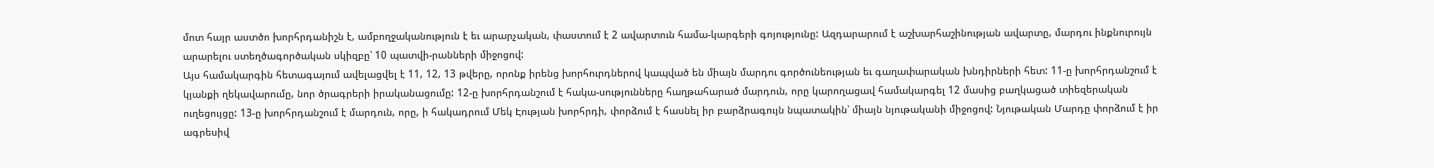մոտ հայր աստծո խորհրդանիշն է, ամբողջականություն է եւ արարչական, փաստում է 2 ավարտուն համա-կարգերի գոյությունը: Ազդարարում է աշխարհաշինության ավարտը, մարդու ինքնուրույն արարելու ստեղծագործական սկիզբը՝ 10 պատվի-րանների միջոցով:
Այս համակարգին հետագայում ավելացվել է 11, 12, 13 թվերը, որոնք իրենց խորհուրդներով կապված են միայն մարդու գործունեության եւ գաղափարական խնդիրների հետ: 11-ը խորհրդանշում է կյանքի ղեկավարումը, նոր ծրագրերի իրականացումը: 12-ը խորհրդանշում է հակա-սությունները հաղթահարած մարդուն, որը կարողացավ համակարգել 12 մասից բաղկացած տիեզերական ուղեցույցը: 13-ը խորհրդանշում է մարդուն, որը, ի հակադրում Մեկ Էության խորհրդի, փորձում է հասնել իր բարձրագույն նպատակին՝ միայն նյութականի միջոցով: Նյութական Մարդը փորձում է իր ագրեսիվ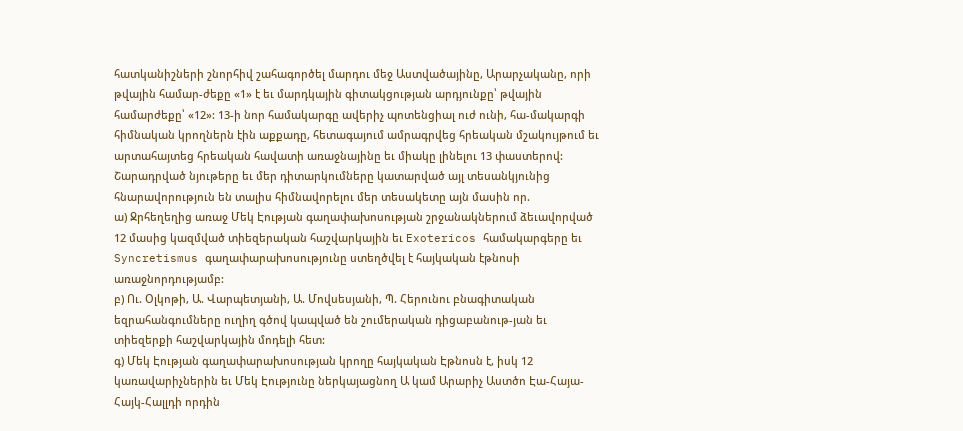հատկանիշների շնորհիվ շահագործել մարդու մեջ Աստվածայինը, Արարչականը, որի թվային համար-ժեքը «1» է եւ մարդկային գիտակցության արդյունքը՝ թվային համարժեքը՝ «12»: 13-ի նոր համակարգը ավերիչ պոտենցիալ ուժ ունի, հա-մակարգի հիմնական կրողներն էին աքքադը, հետագայում ամրագրվեց հրեական մշակույթում եւ արտահայտեց հրեական հավատի առաջնայինը եւ միակը լինելու 13 փաստերով:
Շարադրված նյութերը եւ մեր դիտարկումները կատարված այլ տեսանկյունից հնարավորություն են տալիս հիմնավորելու մեր տեսակետը այն մասին որ.
ա) Ջրհեղեղից առաջ Մեկ Էության գաղափախոսության շրջանակներում ձեւավորված 12 մասից կազմված տիեզերական հաշվարկային եւ Exotericos համակարգերը եւ Syncretismus գաղափարախոսությունը ստեղծվել է հայկական էթնոսի առաջնորդությամբ:
բ) Ու. Օլկոթի, Ա. Վարպետյանի, Ա. Մովսեսյանի, Պ. Հերունու բնագիտական եզրահանգումները ուղիղ գծով կապված են շումերական դիցաբանութ-յան եւ տիեզերքի հաշվարկային մոդելի հետ:
գ) Մեկ Էության գաղափարախոսության կրողը հայկական Էթնոսն է, իսկ 12 կառավարիչներին եւ Մեկ Էությունը ներկայացնող Ա կամ Արարիչ Աստծո Էա-Հայա-Հայկ-Հալլդի որդին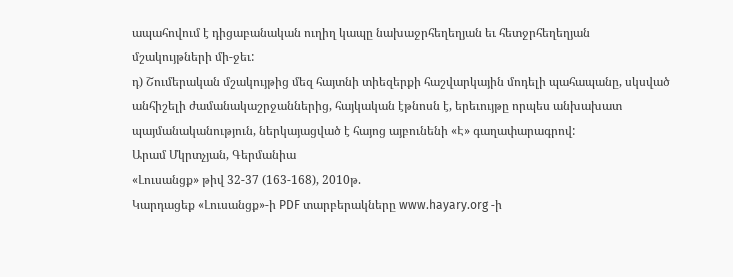ապահովում է դիցաբանական ուղիղ կապը նախաջրհեղեղյան եւ հետջրհեղեղյան մշակույթների մի-ջեւ:
դ) Շումերական մշակույթից մեզ հայտնի տիեզերքի հաշվարկային մոդելի պահապանը, սկսված անհիշելի ժամանակաշրջաններից, հայկական էթնոսն է, երեւույթը որպես անխախատ պայմանականություն, ներկայացված է հայոց այբունենի «Է» գաղափարագրով:
Արամ Մկրտչյան, Գերմանիա
«Լուսանցք» թիվ 32-37 (163-168), 2010թ.
Կարդացեք «Լուսանցք»-ի PDF տարբերակները www.hayary.org -ի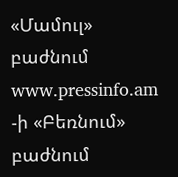«Մամուլ» բաժնում www.pressinfo.am -ի «Բեռնում» բաժնում